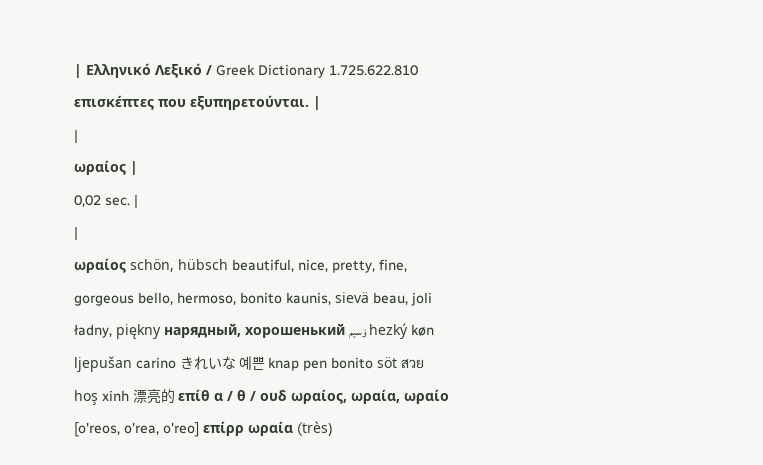| Ελληνικό Λεξικό / Greek Dictionary 1.725.622.810 επισκέπτες που εξυπηρετούνται. |
|
ωραίος |
0,02 sec. |
|
ωραίος schön, hübsch beautiful, nice, pretty, fine, gorgeous bello, hermoso, bonito kaunis, sievä beau, joli ładny, piękny нарядный, хорошенький وَسيم hezký køn ljepušan carino きれいな 예쁜 knap pen bonito söt สวย hoş xinh 漂亮的 επίθ α / θ / ουδ ωραίος, ωραία, ωραίο [o'reos, o'rea, o'reo] επίρρ ωραία (très)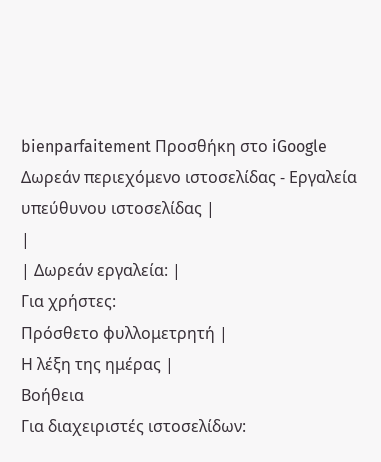bienparfaitement Προσθήκη στο iGoogle Δωρεάν περιεχόμενο ιστοσελίδας - Εργαλεία υπεύθυνου ιστοσελίδας |
|
| Δωρεάν εργαλεία: |
Για χρήστες:
Πρόσθετο φυλλομετρητή |
Η λέξη της ημέρας |
Βοήθεια
Για διαχειριστές ιστοσελίδων: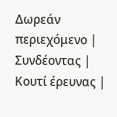Δωρεάν περιεχόμενο | Συνδέοντας | Κουτί έρευνας |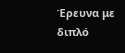Έρευνα με διπλό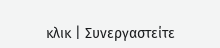κλικ | Συνεργαστείτε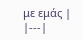με εμάς |
|---|